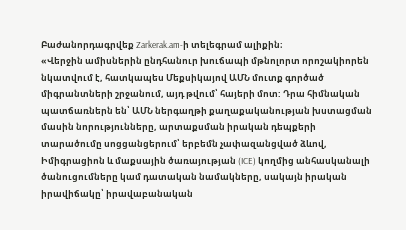Բաժանորդագրվեք Zarkerak.am-ի տելեգրամ ալիքին։
«Վերջին ամիսներին ընդհանուր խուճապի մթնոլորտ որոշակիորեն նկատվում է, հատկապես Մեքսիկայով ԱՄՆ մուտք գործած միգրանտների շրջանում, այդ թվում՝ հայերի մոտ: Դրա հիմնական պատճառներն են՝ ԱՄՆ ներգաղթի քաղաքականության խստացման մասին նորությունները, արտաքսման իրական դեպքերի տարածումը սոցցանցերում՝ երբեմն չափազանցված ձևով, Իմիգրացիոն և մաքսային ծառայության (ICE) կողմից անհասկանալի ծանուցումները կամ դատական նամակները, սակայն իրական իրավիճակը՝ իրավաբանական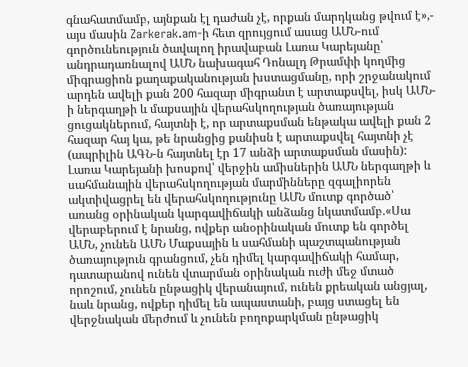գնահատմամբ, այնքան էլ դաժան չէ, որքան մարդկանց թվում է»,- այս մասին Zarkerak.am-ի հետ զրույցում ասաց ԱՄՆ-ում գործունեություն ծավալող իրավաբան Լառա Կարեյանը՝ անդրադառնալով ԱՄՆ նախագահ Դոնալդ Թրամփի կողմից միգրացիոն քաղաքականության խստացմանը, որի շրջանակում արդեն ավելի քան 200 հազար միգրանտ է արտաքսվել, իսկ ԱՄՆ-ի ներգաղթի և մաքսային վերահսկողության ծառայության ցուցակներում, հայտնի է, որ արտաքսման ենթակա ավելի քան 2 հազար հայ կա, թե նրանցից քանիսն է արտաքսվել հայտնի չէ (ապրիլին ԱԳՆ-ն հայտնել էր 17 անձի արտաքսման մասին):
Լառա Կարեյանի խոսքով՝ վերջին ամիսներին ԱՄՆ ներգաղթի և սահմանային վերահսկողության մարմինները զգալիորեն ակտիվացրել են վերահսկողությունը ԱՄՆ մուտք գործած՝ առանց օրինական կարգավիճակի անձանց նկատմամբ.«Սա վերաբերում է նրանց, ովքեր անօրինական մուտք են գործել ԱՄՆ, չունեն ԱՄՆ Մաքսային և սահմանի պաշտպանության ծառայություն գրանցում, չեն դիմել կարգավիճակի համար, դատարանով ունեն վտարման օրինական ուժի մեջ մտած որոշում, չունեն ընթացիկ վերանայում, ունեն քրեական անցյալ, նաև նրանց, ովքեր դիմել են ապաստանի, բայց ստացել են վերջնական մերժում և չունեն բողոքարկման ընթացիկ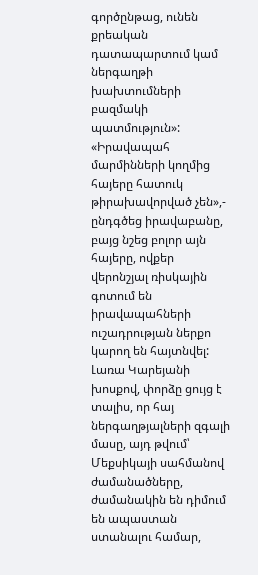գործընթաց, ունեն քրեական դատապարտում կամ ներգաղթի խախտումների բազմակի պատմություն»:
«Իրավապահ մարմինների կողմից հայերը հատուկ թիրախավորված չեն»,- ընդգծեց իրավաբանը, բայց նշեց բոլոր այն հայերը, ովքեր վերոնշյալ ռիսկային գոտում են իրավապահների ուշադրության ներքո կարող են հայտնվել:
Լառա Կարեյանի խոսքով, փորձը ցույց է տալիս, որ հայ ներգաղթյալների զգալի մասը, այդ թվում՝ Մեքսիկայի սահմանով ժամանածները, ժամանակին են դիմում են ապաստան ստանալու համար,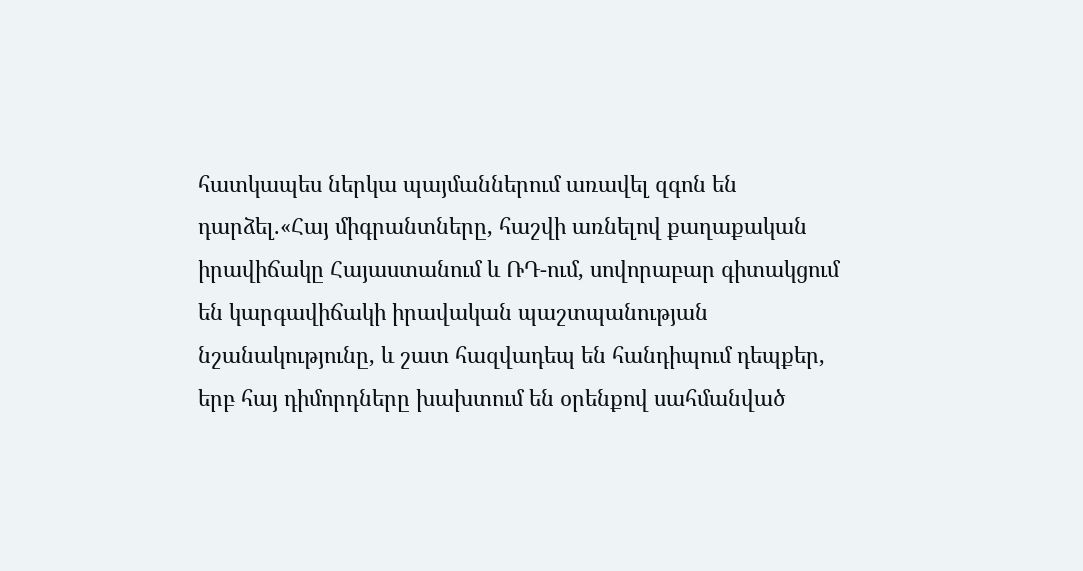հատկապես ներկա պայմաններում առավել զգոն են դարձել.«Հայ միգրանտները, հաշվի առնելով քաղաքական իրավիճակը Հայաստանում և ՌԴ-ում, սովորաբար գիտակցում են կարգավիճակի իրավական պաշտպանության նշանակությունը, և շատ հազվադեպ են հանդիպում դեպքեր, երբ հայ դիմորդները խախտում են օրենքով սահմանված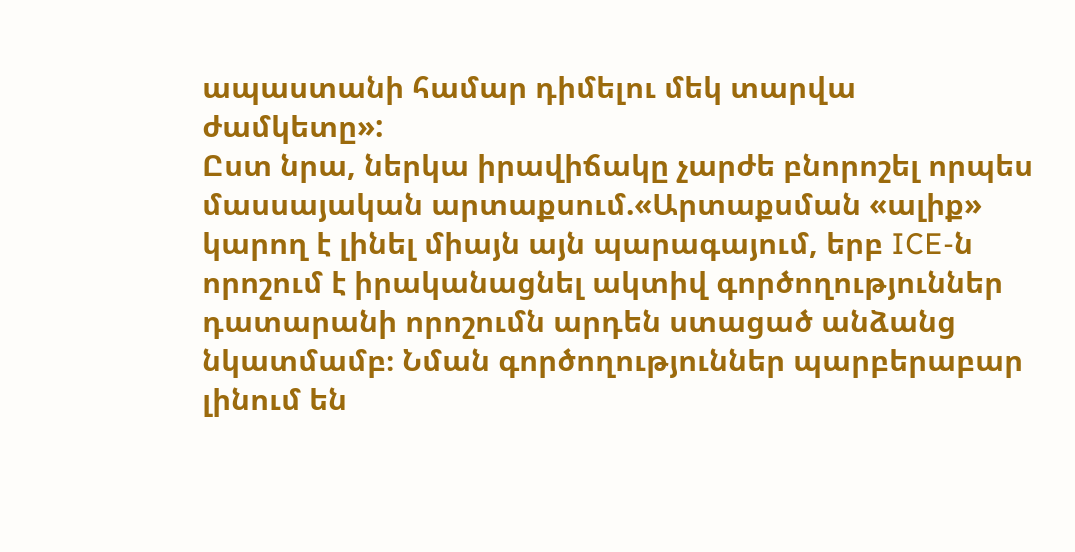ապաստանի համար դիմելու մեկ տարվա ժամկետը»:
Ըստ նրա, ներկա իրավիճակը չարժե բնորոշել որպես մասսայական արտաքսում.«Արտաքսման «ալիք» կարող է լինել միայն այն պարագայում, երբ ICE-ն որոշում է իրականացնել ակտիվ գործողություններ դատարանի որոշումն արդեն ստացած անձանց նկատմամբ։ Նման գործողություններ պարբերաբար լինում են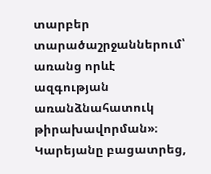տարբեր տարածաշրջաններում՝ առանց որևէ ազգության առանձնահատուկ թիրախավորման»։
Կարեյանը բացատրեց,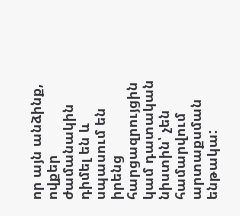որ այն անձինք, ովքեր ժամանակին դիմել են և սպասում են իրենց հարցազրույցին կամ դատական նիստին՝ չեն համարվում արտաքսման ենթակա: